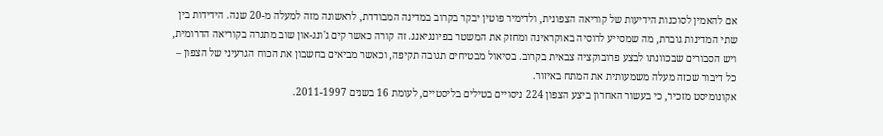אם להאמין לסוכנות הידיעות של קוריאה הצפונית, ולדימיר פוטין יבקר בקרוב במדינה המבודדת, לראשונה מזה למעלה מ-20 שנה. הידידות בין שתי המדינות גוברת, מה שמסייע לרוסיה באוקראינה ומחזק את המשטר בפיונגיאנג. זה קורה כאשר קים ג'ונג-און שוב מתגרה בקוריאה הדרומית, ויש הסבורים שבכוונתו לבצע פרובוקציה צבאית בקרוב. בסיאול מבטיחים תגובה תקיפה, וכאשר מביאים בחשבון את הכוח הגרעיני של הצפון – כל דיבור שכזה מעלה משמעותית את המתח באיזור.
אקונומיסט מזכיר, כי בעשור האחרון ביצע הצפון 224 ניסויים בטילים בליסטיים, לעומת 16 בשנים 2011-1997.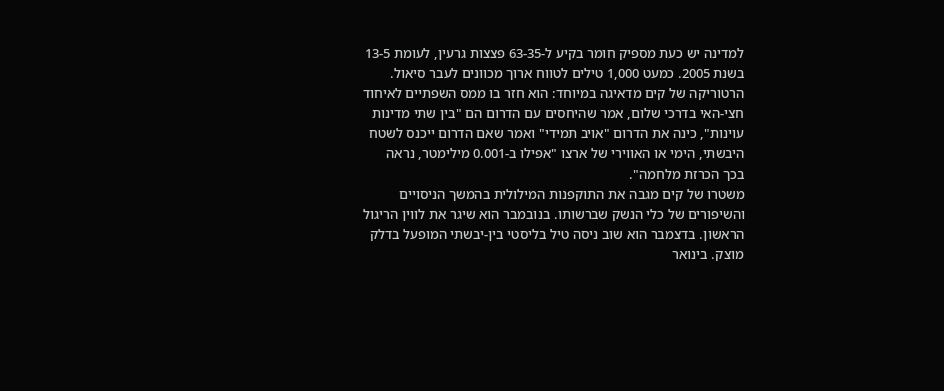למדינה יש כעת מספיק חומר בקיע ל-63-35 פצצות גרעין, לעומת 13-5 בשנת 2005. כמעט 1,000 טילים לטווח ארוך מכוונים לעבר סיאול. הרטוריקה של קים מדאיגה במיוחד: הוא חזר בו ממס השפתיים לאיחוד חצי-האי בדרכי שלום, אמר שהיחסים עם הדרום הם "בין שתי מדינות עוינות", כינה את הדרום "אויב תמידי" ואמר שאם הדרום ייכנס לשטח היבשתי, הימי או האווירי של ארצו "אפילו ב-0.001 מילימטר, נראה בכך הכרזת מלחמה".
משטרו של קים מגבה את התוקפנות המילולית בהמשך הניסויים והשיפורים של כלי הנשק שברשותו. בנובמבר הוא שיגר את לווין הריגול הראשון. בדצמבר הוא שוב ניסה טיל בליסטי בין-יבשתי המופעל בדלק מוצק. בינואר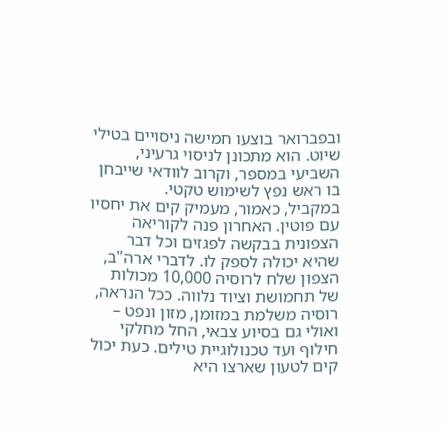ובפברואר בוצעו חמישה ניסויים בטילי שיוט. הוא מתכונן לניסוי גרעיני, השביעי במספר, וקרוב לוודאי שייבחן בו ראש נפץ לשימוש טקטי.
במקביל, כאמור, מעמיק קים את יחסיו עם פוטין. האחרון פנה לקוריאה הצפונית בבקשה לפגזים וכל דבר שהיא יכולה לספק לו. לדברי ארה"ב, הצפון שלח לרוסיה 10,000 מכולות של תחמושת וציוד נלווה. ככל הנראה, רוסיה משלמת במזומן, מזון ונפט – ואולי גם בסיוע צבאי, החל מחלקי חילוף ועד טכנולוגיית טילים. כעת יכול קים לטעון שארצו היא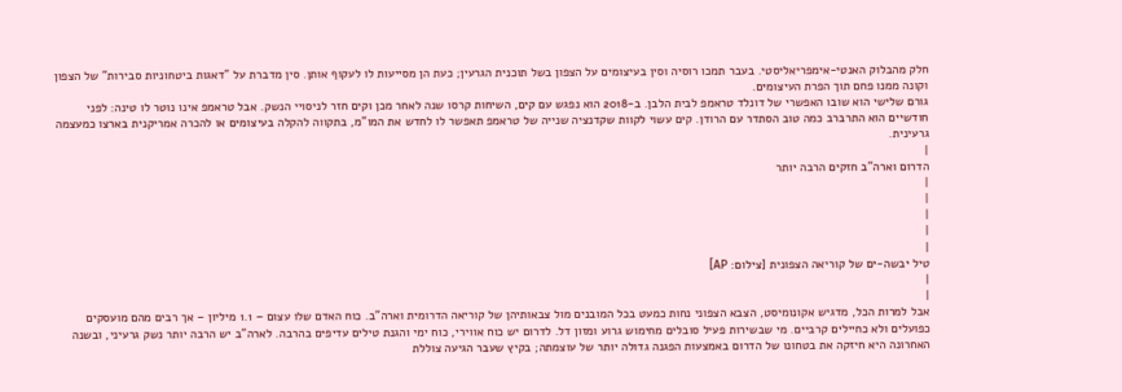חלק מהבלוק האנטי-אימפריאליסטי. בעבר תמכו רוסיה וסין בעיצומים על הצפון בשל תוכנית הגרעין; כעת הן מסייעות לו לעקוף אותן. סין מדברת על "דאגות ביטחוניות סבירות" של הצפון וקונה ממנו פחם תוך הפרת העיצומים.
גורם שלישי הוא שובו האפשרי של דונלד טראמפ לבית הלבן. ב-2018 הוא נפגש עם קים, השיחות קרסו שנה לאחר מכן וקים חזר לניסויי הנשק. אבל טראמפ אינו נוטר לו טינה: לפני חודשיים הוא התרברב כמה טוב הסתדר עם הרודן. קים עשוי לקוות שקדנציה שנייה של טראמפ תאפשר לו לחדש את המו"מ, בתקווה להקלה בעיצומים או להכרה אמריקנית בארצו כמעצמה גרעינית.
|
הדרום וארה"ב חזקים הרבה יותר
|
|
|
|
|
טיל יבשה-ים של קוריאה הצפונית [צילום: AP]
|
|
אבל למרות הכל, מדגיש אקונומיסט, הצבא הצפוני נחות כמעט בכל המובנים מול צבאותיהן של קוריאה הדרומית וארה"ב. כוח האדם שלו עצום – 1.1 מיליון – אך רבים מהם מועסקים כפועלים ולא כחיילים קרביים. מי שבשירות פעיל סובלים מחימוש גרוע ומזון דל. לדרום יש כוח אווירי, כוח ימי והגנת טילים עדיפים בהרבה. לארה"ב יש הרבה יותר נשק גרעיני, ובשנה האחרונה היא חיזקה את בטחונו של הדרום באמצעות הפגנה גדולה יותר של עוצמתה; בקיץ שעבר הגיעה צוללת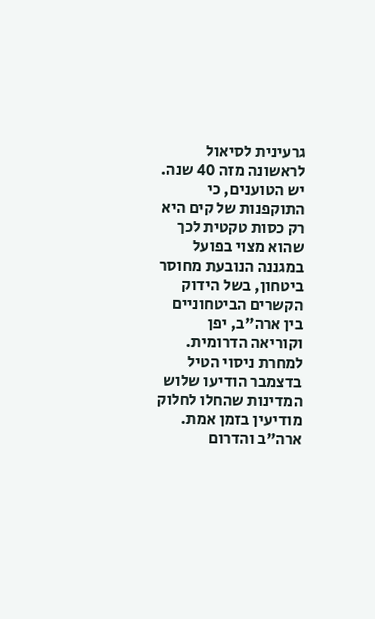גרעינית לסיאול לראשונה מזה 40 שנה.
יש הטוענים, כי התוקפנות של קים היא רק כסות טקטית לכך שהוא מצוי בפועל במגננה הנובעת מחוסר ביטחון, בשל הידוק הקשרים הביטחוניים בין ארה"ב, יפן וקוריאה הדרומית. למחרת ניסוי הטיל בדצמבר הודיעו שלוש המדינות שהחלו לחלוק מודיעין בזמן אמת. ארה"ב והדרום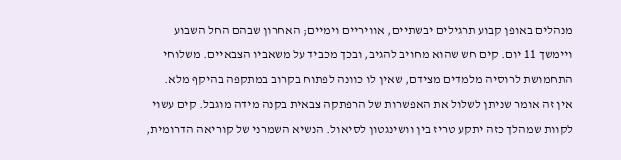מנהלים באופן קבוע תרגילים יבשתיים, אוויריים וימיים; האחרון שבהם החל השבוע ויימשך 11 יום. קים חש שהוא מחויב להגיב, ובכך מכביד על משאביו הצבאיים. משלוחי התחמושת לרוסיה מלמדים מצידם, שאין לו כוונה לפתוח בקרוב במתקפה בהיקף מלא.
אין זה אומר שניתן לשלול את האפשרות של הרפתקה צבאית בקנה מידה מוגבל. קים עשוי לקוות שמהלך כזה יתקע טריז בין וושינגטון לסיאול. הנשיא השמרני של קוריאה הדרומית,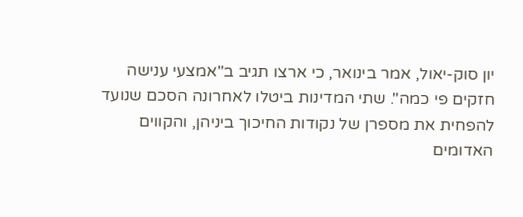יון סוק-יאול, אמר בינואר, כי ארצו תגיב ב"אמצעי ענישה חזקים פי כמה". שתי המדינות ביטלו לאחרונה הסכם שנועד להפחית את מספרן של נקודות החיכוך ביניהן, והקווים האדומים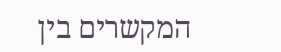המקשרים בין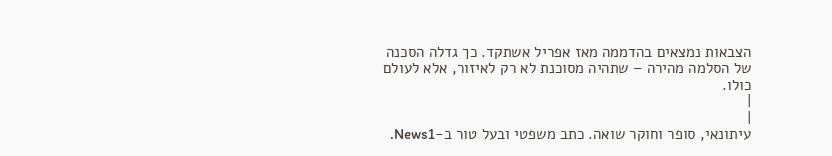הצבאות נמצאים בהדממה מאז אפריל אשתקד. כך גדלה הסכנה של הסלמה מהירה – שתהיה מסוכנת לא רק לאיזור, אלא לעולם כולו.
|
|
עיתונאי, סופר וחוקר שואה. כתב משפטי ובעל טור ב-News1.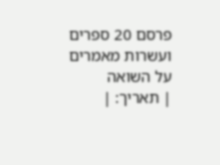פרסם 20 ספרים ועשרות מאמרים על השואה
| תאריך: |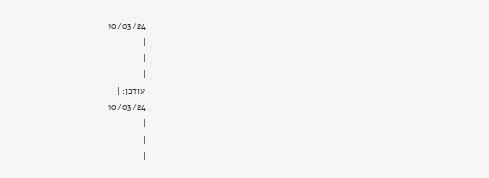10/03/24
|
|
|
עודכן: |
10/03/24
|
|
|